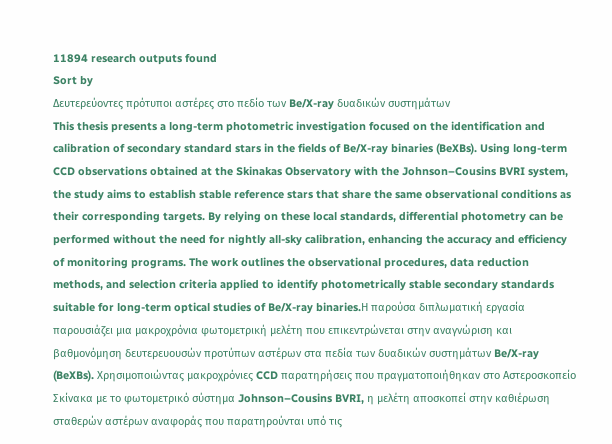11894 research outputs found
Sort by
Δευτερεύοντες πρότυποι αστέρες στο πεδίο των Be/X-ray δυαδικών συστημάτων
This thesis presents a long-term photometric investigation focused on the identification and calibration of secondary standard stars in the fields of Be/X-ray binaries (BeXBs). Using long-term CCD observations obtained at the Skinakas Observatory with the Johnson–Cousins BVRI system, the study aims to establish stable reference stars that share the same observational conditions as their corresponding targets. By relying on these local standards, differential photometry can be performed without the need for nightly all-sky calibration, enhancing the accuracy and efficiency of monitoring programs. The work outlines the observational procedures, data reduction methods, and selection criteria applied to identify photometrically stable secondary standards suitable for long-term optical studies of Be/X-ray binaries.Η παρούσα διπλωματική εργασία παρουσιάζει μια μακροχρόνια φωτομετρική μελέτη που επικεντρώνεται στην αναγνώριση και βαθμονόμηση δευτερευουσών προτύπων αστέρων στα πεδία των δυαδικών συστημάτων Be/X-ray (BeXBs). Χρησιμοποιώντας μακροχρόνιες CCD παρατηρήσεις που πραγματοποιήθηκαν στο Αστεροσκοπείο Σκίνακα με το φωτομετρικό σύστημα Johnson–Cousins BVRI, η μελέτη αποσκοπεί στην καθιέρωση σταθερών αστέρων αναφοράς που παρατηρούνται υπό τις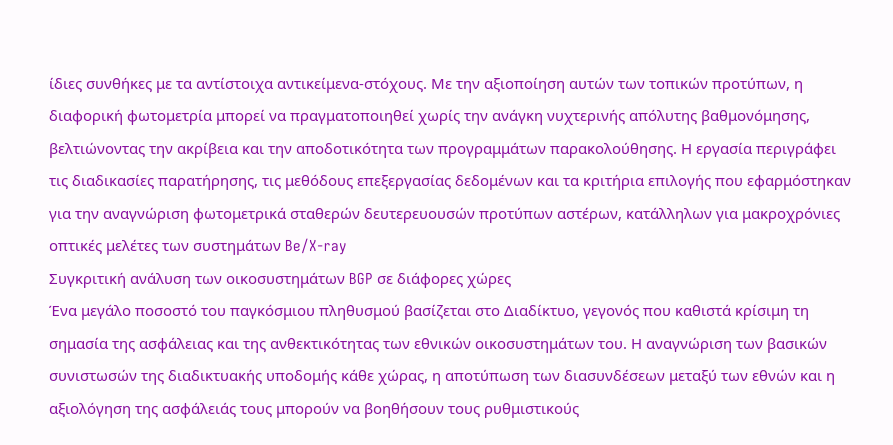ίδιες συνθήκες με τα αντίστοιχα αντικείμενα-στόχους. Με την αξιοποίηση αυτών των τοπικών προτύπων, η διαφορική φωτομετρία μπορεί να πραγματοποιηθεί χωρίς την ανάγκη νυχτερινής απόλυτης βαθμονόμησης, βελτιώνοντας την ακρίβεια και την αποδοτικότητα των προγραμμάτων παρακολούθησης. Η εργασία περιγράφει τις διαδικασίες παρατήρησης, τις μεθόδους επεξεργασίας δεδομένων και τα κριτήρια επιλογής που εφαρμόστηκαν για την αναγνώριση φωτομετρικά σταθερών δευτερευουσών προτύπων αστέρων, κατάλληλων για μακροχρόνιες οπτικές μελέτες των συστημάτων Be/X-ray
Συγκριτική ανάλυση των οικοσυστημάτων BGP σε διάφορες χώρες
Ένα μεγάλο ποσοστό του παγκόσμιου πληθυσμού βασίζεται στο Διαδίκτυο, γεγονός που καθιστά κρίσιμη τη σημασία της ασφάλειας και της ανθεκτικότητας των εθνικών οικοσυστημάτων του. Η αναγνώριση των βασικών συνιστωσών της διαδικτυακής υποδομής κάθε χώρας, η αποτύπωση των διασυνδέσεων μεταξύ των εθνών και η αξιολόγηση της ασφάλειάς τους μπορούν να βοηθήσουν τους ρυθμιστικούς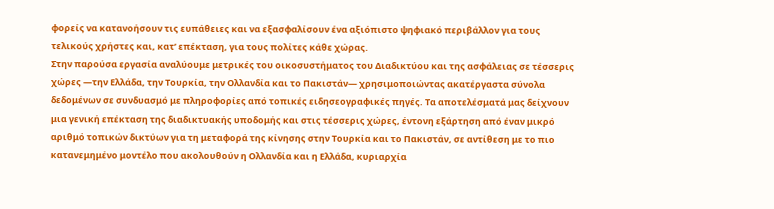φορείς να κατανοήσουν τις ευπάθειες και να εξασφαλίσουν ένα αξιόπιστο ψηφιακό περιβάλλον για τους τελικούς χρήστες και, κατ’ επέκταση, για τους πολίτες κάθε χώρας.
Στην παρούσα εργασία αναλύουμε μετρικές του οικοσυστήματος του Διαδικτύου και της ασφάλειας σε τέσσερις χώρες —την Ελλάδα, την Τουρκία, την Ολλανδία και το Πακιστάν— χρησιμοποιώντας ακατέργαστα σύνολα δεδομένων σε συνδυασμό με πληροφορίες από τοπικές ειδησεογραφικές πηγές. Τα αποτελέσματά μας δείχνουν μια γενική επέκταση της διαδικτυακής υποδομής και στις τέσσερις χώρες, έντονη εξάρτηση από έναν μικρό αριθμό τοπικών δικτύων για τη μεταφορά της κίνησης στην Τουρκία και το Πακιστάν, σε αντίθεση με το πιο κατανεμημένο μοντέλο που ακολουθούν η Ολλανδία και η Ελλάδα, κυριαρχία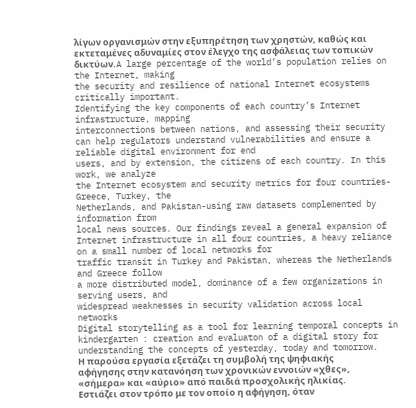λίγων οργανισμών στην εξυπηρέτηση των χρηστών, καθώς και εκτεταμένες αδυναμίες στον έλεγχο της ασφάλειας των τοπικών δικτύων.A large percentage of the world’s population relies on the Internet, making
the security and resilience of national Internet ecosystems critically important.
Identifying the key components of each country’s Internet infrastructure, mapping
interconnections between nations, and assessing their security can help regulators understand vulnerabilities and ensure a reliable digital environment for end
users, and by extension, the citizens of each country. In this work, we analyze
the Internet ecosystem and security metrics for four countries-Greece, Turkey, the
Netherlands, and Pakistan-using raw datasets complemented by information from
local news sources. Our findings reveal a general expansion of Internet infrastructure in all four countries, a heavy reliance on a small number of local networks for
traffic transit in Turkey and Pakistan, whereas the Netherlands and Greece follow
a more distributed model, dominance of a few organizations in serving users, and
widespread weaknesses in security validation across local networks
Digital storytelling as a tool for learning temporal concepts in kindergarten : creation and evaluaton of a digital story for understanding the concepts of yesterday, today and tomorrow.
Η παρούσα εργασία εξετάζει τη συμβολή της ψηφιακής αφήγησης στην κατανόηση των χρονικών εννοιών «χθες», «σήμερα» και «αύριο» από παιδιά προσχολικής ηλικίας. Εστιάζει στον τρόπο με τον οποίο η αφήγηση, όταν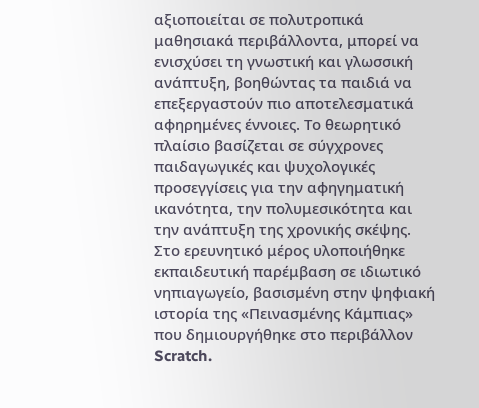αξιοποιείται σε πολυτροπικά μαθησιακά περιβάλλοντα, μπορεί να ενισχύσει τη γνωστική και γλωσσική ανάπτυξη, βοηθώντας τα παιδιά να επεξεργαστούν πιο αποτελεσματικά αφηρημένες έννοιες. Το θεωρητικό πλαίσιο βασίζεται σε σύγχρονες παιδαγωγικές και ψυχολογικές προσεγγίσεις για την αφηγηματική ικανότητα, την πολυμεσικότητα και την ανάπτυξη της χρονικής σκέψης. Στο ερευνητικό μέρος υλοποιήθηκε εκπαιδευτική παρέμβαση σε ιδιωτικό νηπιαγωγείο, βασισμένη στην ψηφιακή ιστορία της «Πεινασμένης Κάμπιας» που δημιουργήθηκε στο περιβάλλον Scratch.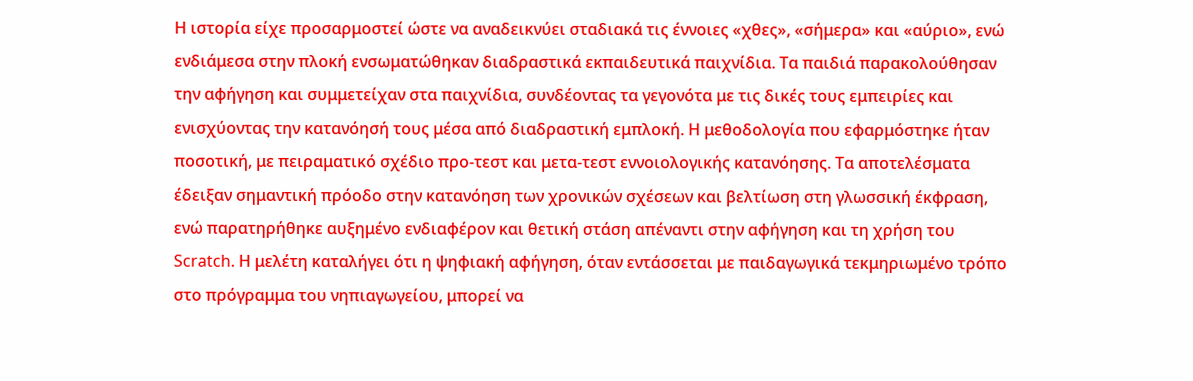Η ιστορία είχε προσαρμοστεί ώστε να αναδεικνύει σταδιακά τις έννοιες «χθες», «σήμερα» και «αύριο», ενώ ενδιάμεσα στην πλοκή ενσωματώθηκαν διαδραστικά εκπαιδευτικά παιχνίδια. Τα παιδιά παρακολούθησαν την αφήγηση και συμμετείχαν στα παιχνίδια, συνδέοντας τα γεγονότα με τις δικές τους εμπειρίες και ενισχύοντας την κατανόησή τους μέσα από διαδραστική εμπλοκή. Η μεθοδολογία που εφαρμόστηκε ήταν ποσοτική, με πειραματικό σχέδιο προ-τεστ και μετα-τεστ εννοιολογικής κατανόησης. Τα αποτελέσματα έδειξαν σημαντική πρόοδο στην κατανόηση των χρονικών σχέσεων και βελτίωση στη γλωσσική έκφραση, ενώ παρατηρήθηκε αυξημένο ενδιαφέρον και θετική στάση απέναντι στην αφήγηση και τη χρήση του Scratch. Η μελέτη καταλήγει ότι η ψηφιακή αφήγηση, όταν εντάσσεται με παιδαγωγικά τεκμηριωμένο τρόπο στο πρόγραμμα του νηπιαγωγείου, μπορεί να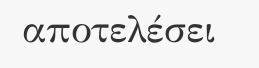αποτελέσει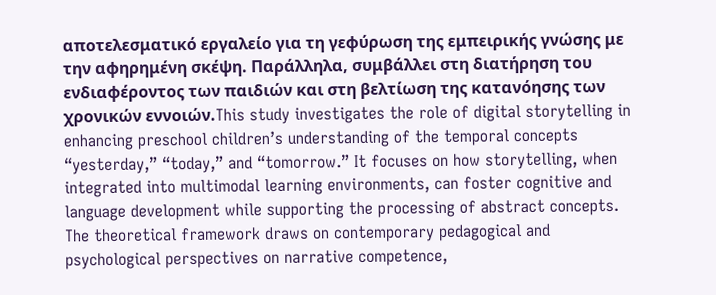αποτελεσματικό εργαλείο για τη γεφύρωση της εμπειρικής γνώσης με την αφηρημένη σκέψη. Παράλληλα, συμβάλλει στη διατήρηση του ενδιαφέροντος των παιδιών και στη βελτίωση της κατανόησης των χρονικών εννοιών.This study investigates the role of digital storytelling in enhancing preschool children’s understanding of the temporal concepts “yesterday,” “today,” and “tomorrow.” It focuses on how storytelling, when integrated into multimodal learning environments, can foster cognitive and language development while supporting the processing of abstract concepts. The theoretical framework draws on contemporary pedagogical and psychological perspectives on narrative competence,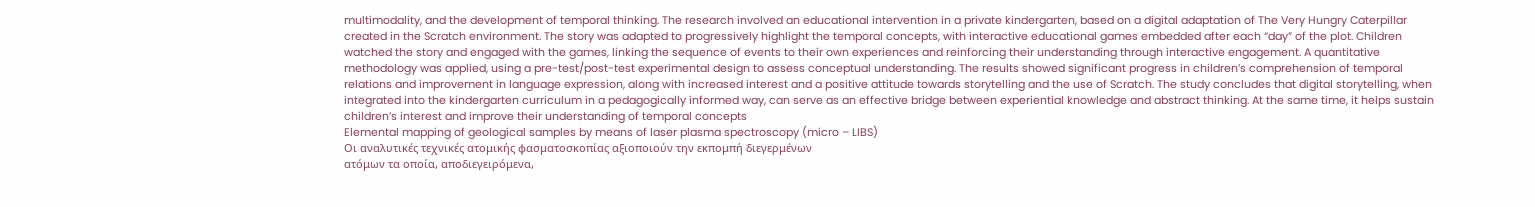multimodality, and the development of temporal thinking. The research involved an educational intervention in a private kindergarten, based on a digital adaptation of The Very Hungry Caterpillar created in the Scratch environment. The story was adapted to progressively highlight the temporal concepts, with interactive educational games embedded after each “day” of the plot. Children watched the story and engaged with the games, linking the sequence of events to their own experiences and reinforcing their understanding through interactive engagement. A quantitative methodology was applied, using a pre-test/post-test experimental design to assess conceptual understanding. The results showed significant progress in children’s comprehension of temporal relations and improvement in language expression, along with increased interest and a positive attitude towards storytelling and the use of Scratch. The study concludes that digital storytelling, when integrated into the kindergarten curriculum in a pedagogically informed way, can serve as an effective bridge between experiential knowledge and abstract thinking. At the same time, it helps sustain children’s interest and improve their understanding of temporal concepts
Elemental mapping of geological samples by means of laser plasma spectroscopy (micro – LIBS)
Οι αναλυτικές τεχνικές ατομικής φασματοσκοπίας αξιοποιούν την εκπομπή διεγερμένων
ατόμων τα οποία, αποδιεγειρόμενα,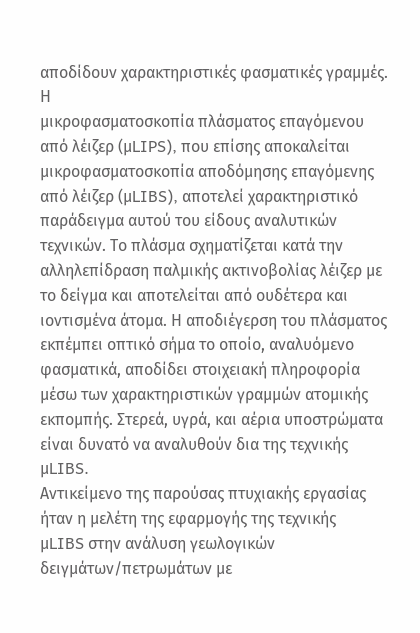αποδίδουν χαρακτηριστικές φασματικές γραμμές. Η
μικροφασματοσκοπία πλάσματος επαγόμενου από λέιζερ (μLIPS), που επίσης αποκαλείται
μικροφασματοσκοπία αποδόμησης επαγόμενης από λέιζερ (μLIBS), αποτελεί χαρακτηριστικό
παράδειγμα αυτού του είδους αναλυτικών τεχνικών. Το πλάσμα σχηματίζεται κατά την
αλληλεπίδραση παλμικής ακτινοβολίας λέιζερ με το δείγμα και αποτελείται από ουδέτερα και
ιοντισμένα άτομα. Η αποδιέγερση του πλάσματος εκπέμπει οπτικό σήμα το οποίο, αναλυόμενο
φασματικά, αποδίδει στοιχειακή πληροφορία μέσω των χαρακτηριστικών γραμμών ατομικής
εκπομπής. Στερεά, υγρά, και αέρια υποστρώματα είναι δυνατό να αναλυθούν δια της τεχνικής
μLIBS.
Αντικείμενο της παρούσας πτυχιακής εργασίας ήταν η μελέτη της εφαρμογής της τεχνικής
μLIBS στην ανάλυση γεωλογικών δειγμάτων/πετρωμάτων με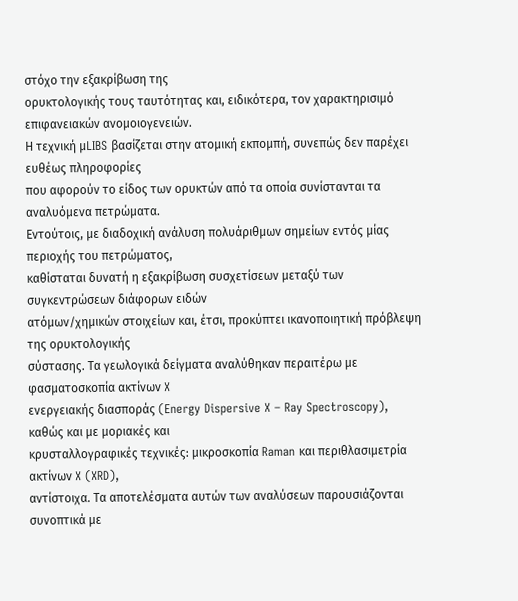στόχο την εξακρίβωση της
ορυκτολογικής τους ταυτότητας και, ειδικότερα, τον χαρακτηρισιμό επιφανειακών ανομοιογενειών.
Η τεχνική μLIBS βασίζεται στην ατομική εκπομπή, συνεπώς δεν παρέχει ευθέως πληροφορίες
που αφορούν το είδος των ορυκτών από τα οποία συνίστανται τα αναλυόμενα πετρώματα.
Εντούτοις, με διαδοχική ανάλυση πολυάριθμων σημείων εντός μίας περιοχής του πετρώματος,
καθίσταται δυνατή η εξακρίβωση συσχετίσεων μεταξύ των συγκεντρώσεων διάφορων ειδών
ατόμων/χημικών στοιχείων και, έτσι, προκύπτει ικανοποιητική πρόβλεψη της ορυκτολογικής
σύστασης. Τα γεωλογικά δείγματα αναλύθηκαν περαιτέρω με φασματοσκοπία ακτίνων X
ενεργειακής διασποράς (Energy Dispersive X – Ray Spectroscopy), καθώς και με μοριακές και
κρυσταλλογραφικές τεχνικές: μικροσκοπία Raman και περιθλασιμετρία ακτίνων X (XRD),
αντίστοιχα. Τα αποτελέσματα αυτών των αναλύσεων παρουσιάζονται συνοπτικά με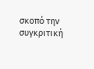σκοπό την
συγκριτική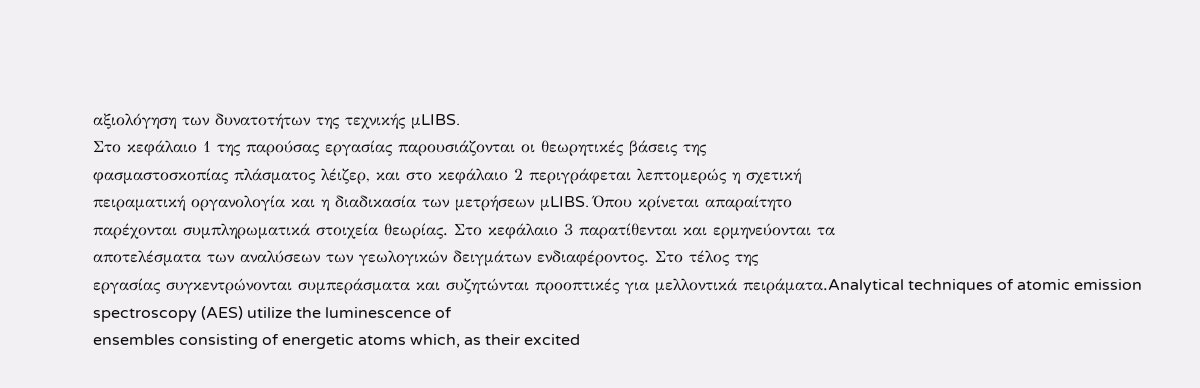αξιολόγηση των δυνατοτήτων της τεχνικής μLIBS.
Στο κεφάλαιο 1 της παρούσας εργασίας παρουσιάζονται οι θεωρητικές βάσεις της
φασμαστοσκοπίας πλάσματος λέιζερ, και στο κεφάλαιο 2 περιγράφεται λεπτομερώς η σχετική
πειραματική οργανολογία και η διαδικασία των μετρήσεων μLIBS. Όπου κρίνεται απαραίτητο
παρέχονται συμπληρωματικά στοιχεία θεωρίας. Στο κεφάλαιο 3 παρατίθενται και ερμηνεύονται τα
αποτελέσματα των αναλύσεων των γεωλογικών δειγμάτων ενδιαφέροντος. Στο τέλος της
εργασίας συγκεντρώνονται συμπεράσματα και συζητώνται προοπτικές για μελλοντικά πειράματα.Analytical techniques of atomic emission spectroscopy (AES) utilize the luminescence of
ensembles consisting of energetic atoms which, as their excited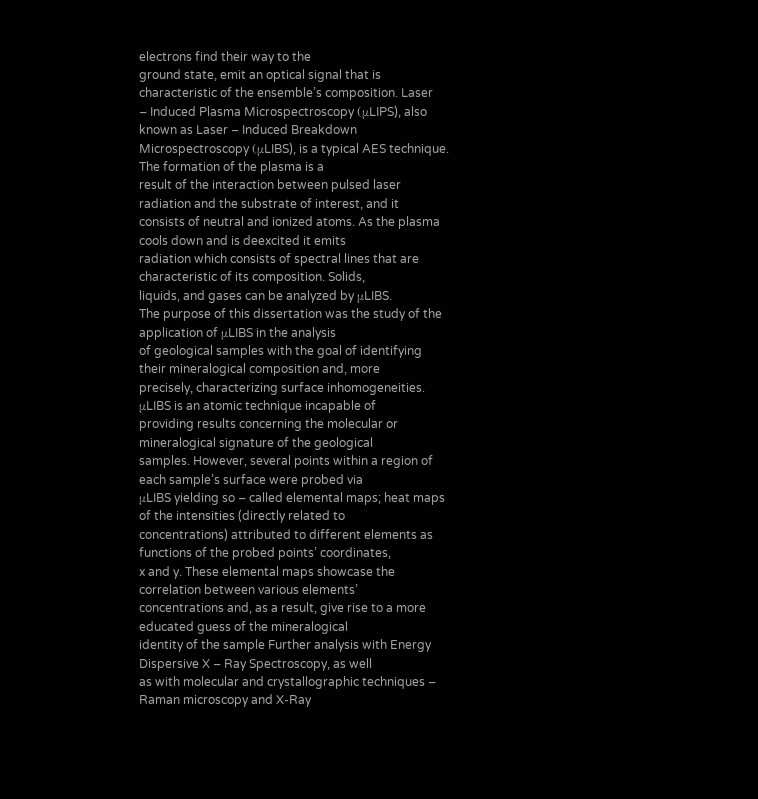electrons find their way to the
ground state, emit an optical signal that is characteristic of the ensemble’s composition. Laser
– Induced Plasma Microspectroscopy (μLIPS), also known as Laser – Induced Breakdown
Microspectroscopy (μLIBS), is a typical AES technique. The formation of the plasma is a
result of the interaction between pulsed laser radiation and the substrate of interest, and it
consists of neutral and ionized atoms. As the plasma cools down and is deexcited it emits
radiation which consists of spectral lines that are characteristic of its composition. Solids,
liquids, and gases can be analyzed by μLIBS.
The purpose of this dissertation was the study of the application of μLIBS in the analysis
of geological samples with the goal of identifying their mineralogical composition and, more
precisely, characterizing surface inhomogeneities. μLIBS is an atomic technique incapable of
providing results concerning the molecular or mineralogical signature of the geological
samples. However, several points within a region of each sample’s surface were probed via
μLIBS yielding so – called elemental maps; heat maps of the intensities (directly related to
concentrations) attributed to different elements as functions of the probed points’ coordinates,
x and y. These elemental maps showcase the correlation between various elements’
concentrations and, as a result, give rise to a more educated guess of the mineralogical
identity of the sample Further analysis with Energy Dispersive X – Ray Spectroscopy, as well
as with molecular and crystallographic techniques – Raman microscopy and X-Ray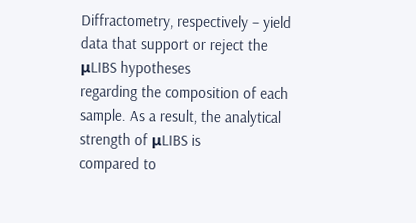Diffractometry, respectively – yield data that support or reject the μLIBS hypotheses
regarding the composition of each sample. As a result, the analytical strength of μLIBS is
compared to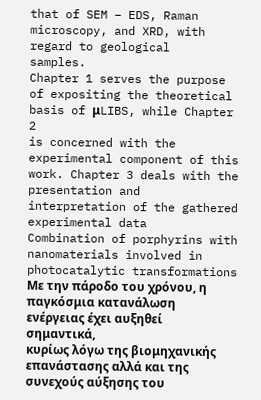that of SEM – EDS, Raman microscopy, and XRD, with regard to geological
samples.
Chapter 1 serves the purpose of expositing the theoretical basis of μLIBS, while Chapter 2
is concerned with the experimental component of this work. Chapter 3 deals with the
presentation and interpretation of the gathered experimental data
Combination of porphyrins with nanomaterials involved in photocatalytic transformations
Με την πάροδο του χρόνου, η παγκόσμια κατανάλωση ενέργειας έχει αυξηθεί σημαντικά,
κυρίως λόγω της βιομηχανικής επανάστασης αλλά και της συνεχούς αύξησης του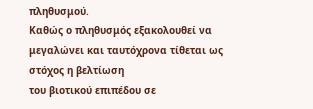πληθυσμού.
Καθώς ο πληθυσμός εξακολουθεί να μεγαλώνει και ταυτόχρονα τίθεται ως στόχος η βελτίωση
του βιοτικού επιπέδου σε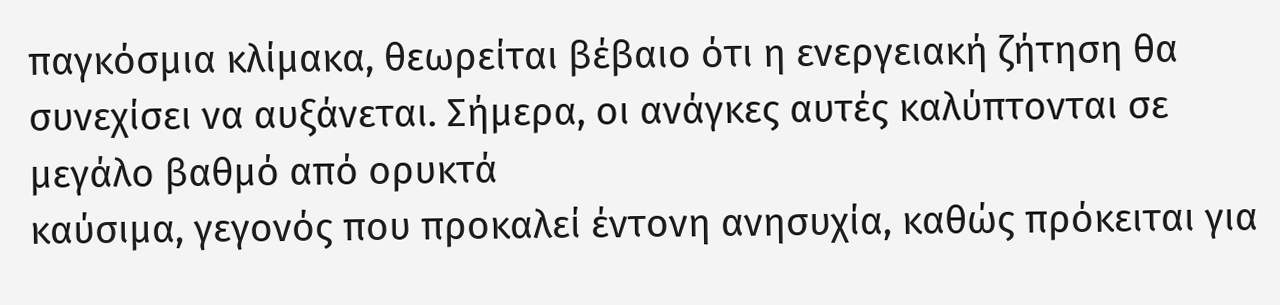παγκόσμια κλίμακα, θεωρείται βέβαιο ότι η ενεργειακή ζήτηση θα
συνεχίσει να αυξάνεται. Σήμερα, οι ανάγκες αυτές καλύπτονται σε μεγάλο βαθμό από ορυκτά
καύσιμα, γεγονός που προκαλεί έντονη ανησυχία, καθώς πρόκειται για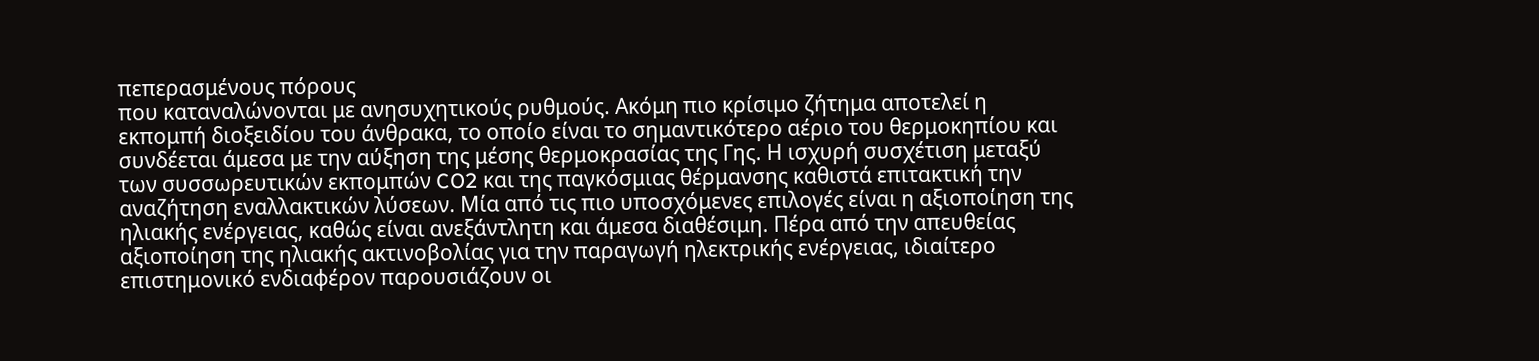πεπερασμένους πόρους
που καταναλώνονται με ανησυχητικούς ρυθμούς. Ακόμη πιο κρίσιμο ζήτημα αποτελεί η
εκπομπή διοξειδίου του άνθρακα, το οποίο είναι το σημαντικότερο αέριο του θερμοκηπίου και
συνδέεται άμεσα με την αύξηση της μέσης θερμοκρασίας της Γης. Η ισχυρή συσχέτιση μεταξύ
των συσσωρευτικών εκπομπών CO2 και της παγκόσμιας θέρμανσης καθιστά επιτακτική την
αναζήτηση εναλλακτικών λύσεων. Μία από τις πιο υποσχόμενες επιλογές είναι η αξιοποίηση της
ηλιακής ενέργειας, καθώς είναι ανεξάντλητη και άμεσα διαθέσιμη. Πέρα από την απευθείας
αξιοποίηση της ηλιακής ακτινοβολίας για την παραγωγή ηλεκτρικής ενέργειας, ιδιαίτερο
επιστημονικό ενδιαφέρον παρουσιάζουν οι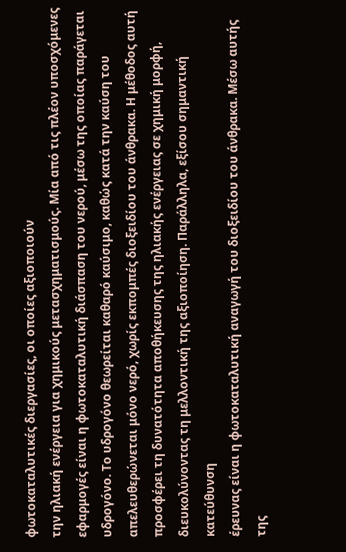φωτοκαταλυτικές διεργασίες, οι οποίες αξιοποιούν
την ηλιακή ενέργεια για χημικούς μετασχηματισμούς. Μία από τις πλέον υποσχόμενες
εφαρμογές είναι η φωτοκαταλυτική διάσπαση του νερού, μέσω της οποίας παράγεται
υδρογόνο. Το υδρογόνο θεωρείται καθαρό καύσιμο, καθώς κατά την καύση του
απελευθερώνεται μόνο νερό, χωρίς εκπομπές διοξειδίου του άνθρακα. Η μέθοδος αυτή
προσφέρει τη δυνατότητα αποθήκευσης της ηλιακής ενέργειας σε χημική μορφή,
διευκολύνοντας τη μελλοντική της αξιοποίηση. Παράλληλα, εξίσου σημαντική κατεύθυνση
έρευνας είναι η φωτοκαταλυτική αναγωγή του διοξειδίου του άνθρακα. Μέσω αυτής της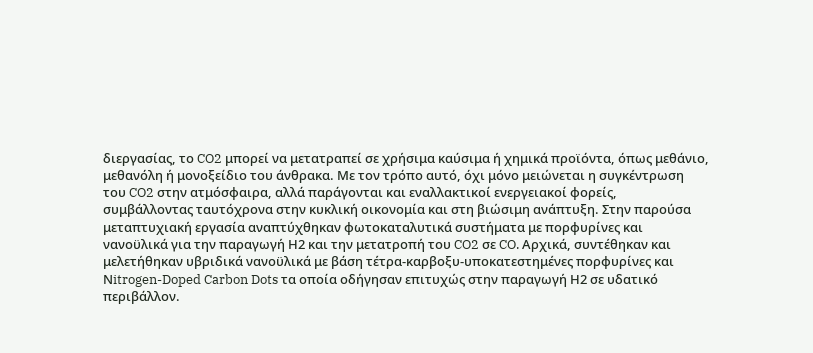διεργασίας, το CO2 μπορεί να μετατραπεί σε χρήσιμα καύσιμα ή χημικά προϊόντα, όπως μεθάνιο,
μεθανόλη ή μονοξείδιο του άνθρακα. Με τον τρόπο αυτό, όχι μόνο μειώνεται η συγκέντρωση
του CO2 στην ατμόσφαιρα, αλλά παράγονται και εναλλακτικοί ενεργειακοί φορείς,
συμβάλλοντας ταυτόχρονα στην κυκλική οικονομία και στη βιώσιμη ανάπτυξη. Στην παρούσα
μεταπτυχιακή εργασία αναπτύχθηκαν φωτοκαταλυτικά συστήματα με πορφυρίνες και
νανοϋλικά για την παραγωγή Η2 και την μετατροπή του CO2 σε CO. Αρχικά, συντέθηκαν και
μελετήθηκαν υβριδικά νανοϋλικά με βάση τέτρα-καρβοξυ-υποκατεστημένες πορφυρίνες και
Νitrogen-Doped Carbon Dots τα οποία οδήγησαν επιτυχώς στην παραγωγή Η2 σε υδατικό
περιβάλλον.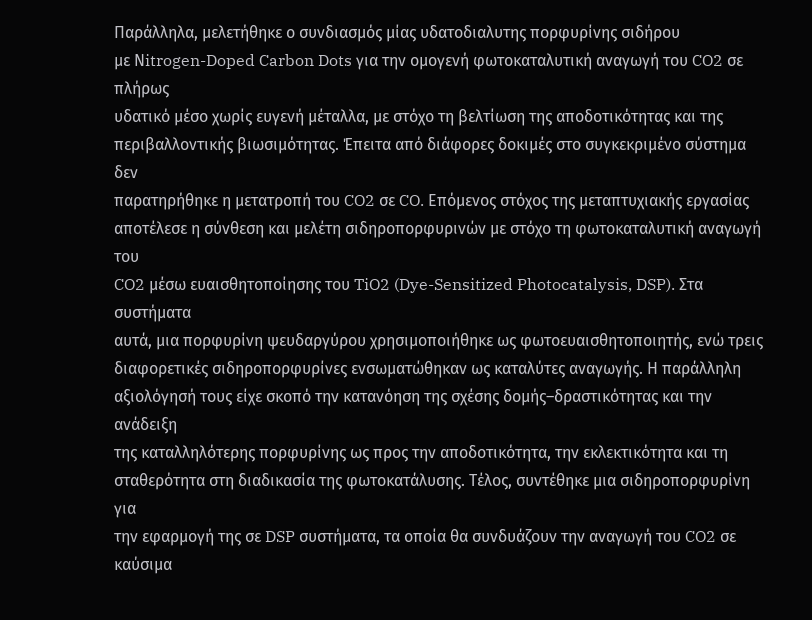Παράλληλα, μελετήθηκε ο συνδιασμός μίας υδατοδιαλυτης πορφυρίνης σιδήρου
με Νitrogen-Doped Carbon Dots για την ομογενή φωτοκαταλυτική αναγωγή του CO2 σε πλήρως
υδατικό μέσο χωρίς ευγενή μέταλλα, με στόχο τη βελτίωση της αποδοτικότητας και της
περιβαλλοντικής βιωσιμότητας. Έπειτα από διάφορες δοκιμές στο συγκεκριμένο σύστημα δεν
παρατηρήθηκε η μετατροπή του CO2 σε CO. Επόμενος στόχος της μεταπτυχιακής εργασίας
αποτέλεσε η σύνθεση και μελέτη σιδηροπορφυρινών με στόχο τη φωτοκαταλυτική αναγωγή του
CO2 μέσω ευαισθητοποίησης του TiO2 (Dye-Sensitized Photocatalysis, DSP). Στα συστήματα
αυτά, μια πορφυρίνη ψευδαργύρου χρησιμοποιήθηκε ως φωτοευαισθητοποιητής, ενώ τρεις
διαφορετικές σιδηροπορφυρίνες ενσωματώθηκαν ως καταλύτες αναγωγής. Η παράλληλη
αξιολόγησή τους είχε σκοπό την κατανόηση της σχέσης δομής–δραστικότητας και την ανάδειξη
της καταλληλότερης πορφυρίνης ως προς την αποδοτικότητα, την εκλεκτικότητα και τη
σταθερότητα στη διαδικασία της φωτοκατάλυσης. Τέλος, συντέθηκε μια σιδηροπορφυρίνη για
την εφαρμογή της σε DSP συστήματα, τα οποία θα συνδυάζουν την αναγωγή του CO2 σε καύσιμα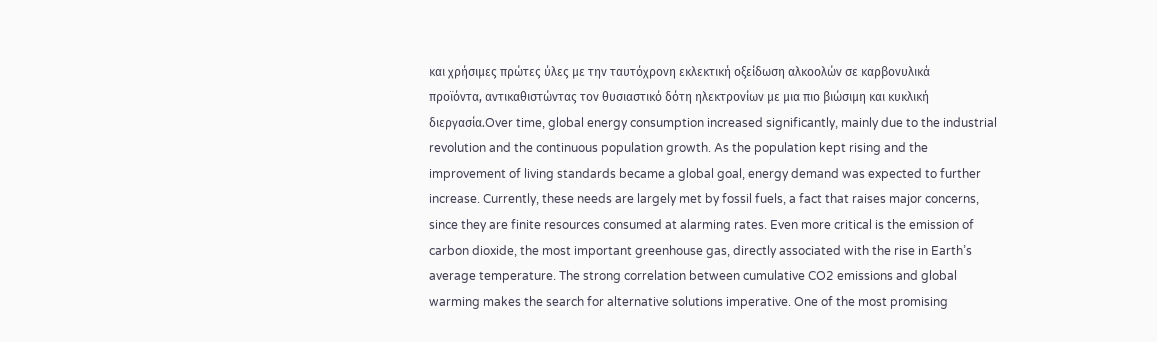και χρήσιμες πρώτες ύλες με την ταυτόχρονη εκλεκτική οξείδωση αλκοολών σε καρβονυλικά
προϊόντα, αντικαθιστώντας τον θυσιαστικό δότη ηλεκτρονίων με μια πιο βιώσιμη και κυκλική
διεργασία.Over time, global energy consumption increased significantly, mainly due to the industrial
revolution and the continuous population growth. As the population kept rising and the
improvement of living standards became a global goal, energy demand was expected to further
increase. Currently, these needs are largely met by fossil fuels, a fact that raises major concerns,
since they are finite resources consumed at alarming rates. Even more critical is the emission of
carbon dioxide, the most important greenhouse gas, directly associated with the rise in Earth’s
average temperature. The strong correlation between cumulative CO2 emissions and global
warming makes the search for alternative solutions imperative. One of the most promising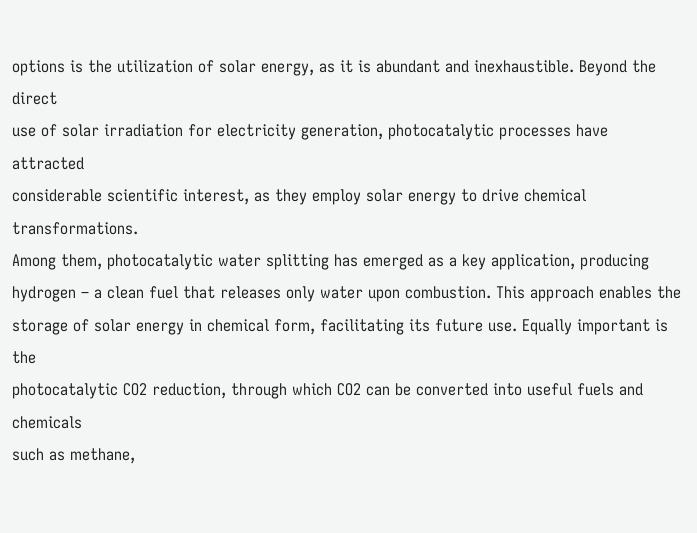options is the utilization of solar energy, as it is abundant and inexhaustible. Beyond the direct
use of solar irradiation for electricity generation, photocatalytic processes have attracted
considerable scientific interest, as they employ solar energy to drive chemical transformations.
Among them, photocatalytic water splitting has emerged as a key application, producing
hydrogen – a clean fuel that releases only water upon combustion. This approach enables the
storage of solar energy in chemical form, facilitating its future use. Equally important is the
photocatalytic CO2 reduction, through which CO2 can be converted into useful fuels and chemicals
such as methane,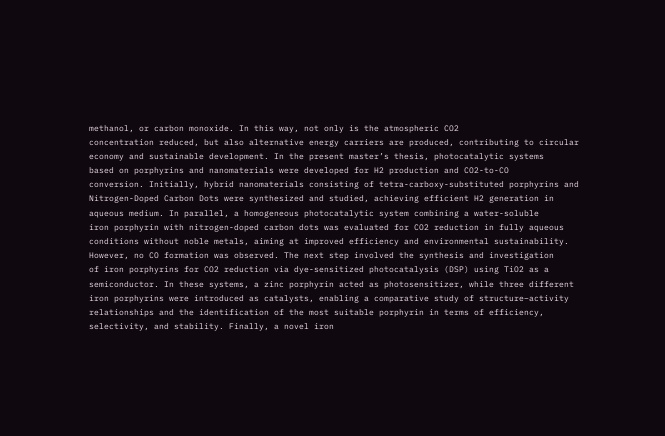methanol, or carbon monoxide. In this way, not only is the atmospheric CO2
concentration reduced, but also alternative energy carriers are produced, contributing to circular
economy and sustainable development. In the present master’s thesis, photocatalytic systems
based on porphyrins and nanomaterials were developed for H2 production and CO2-to-CO
conversion. Initially, hybrid nanomaterials consisting of tetra-carboxy-substituted porphyrins and
Nitrogen-Doped Carbon Dots were synthesized and studied, achieving efficient H2 generation in
aqueous medium. In parallel, a homogeneous photocatalytic system combining a water-soluble
iron porphyrin with nitrogen-doped carbon dots was evaluated for CO2 reduction in fully aqueous
conditions without noble metals, aiming at improved efficiency and environmental sustainability.
However, no CO formation was observed. The next step involved the synthesis and investigation
of iron porphyrins for CO2 reduction via dye-sensitized photocatalysis (DSP) using TiO2 as a
semiconductor. In these systems, a zinc porphyrin acted as photosensitizer, while three different
iron porphyrins were introduced as catalysts, enabling a comparative study of structure–activity
relationships and the identification of the most suitable porphyrin in terms of efficiency,
selectivity, and stability. Finally, a novel iron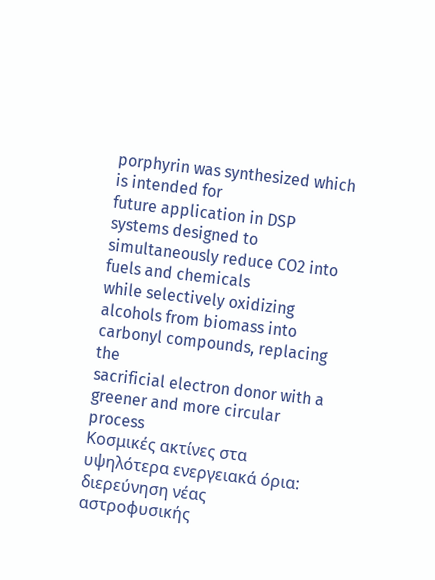porphyrin was synthesized which is intended for
future application in DSP systems designed to simultaneously reduce CO2 into fuels and chemicals
while selectively oxidizing alcohols from biomass into carbonyl compounds, replacing the
sacrificial electron donor with a greener and more circular process
Κοσμικές ακτίνες στα υψηλότερα ενεργειακά όρια: διερεύνηση νέας αστροφυσικής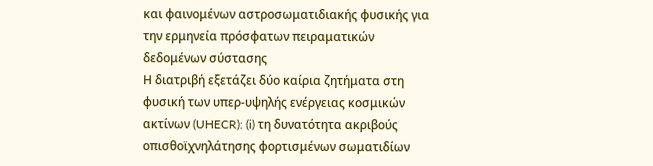και φαινομένων αστροσωματιδιακής φυσικής για την ερμηνεία πρόσφατων πειραματικών δεδομένων σύστασης
Η διατριβή εξετάζει δύο καίρια ζητήματα στη φυσική των υπερ-υψηλής ενέργειας κοσμικών ακτίνων (UHECR): (i) τη δυνατότητα ακριβούς οπισθοϊχνηλάτησης φορτισμένων σωματιδίων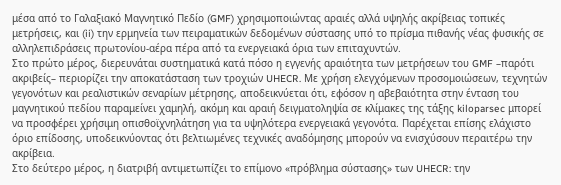μέσα από το Γαλαξιακό Μαγνητικό Πεδίο (GMF) χρησιμοποιώντας αραιές αλλά υψηλής ακρίβειας τοπικές μετρήσεις, και (ii) την ερμηνεία των πειραματικών δεδομένων σύστασης υπό το πρίσμα πιθανής νέας φυσικής σε αλληλεπιδράσεις πρωτονίου-αέρα πέρα από τα ενεργειακά όρια των επιταχυντών.
Στο πρώτο μέρος, διερευνάται συστηματικά κατά πόσο η εγγενής αραιότητα των μετρήσεων του GMF –παρότι ακριβείς– περιορίζει την αποκατάσταση των τροχιών UHECR. Με χρήση ελεγχόμενων προσομοιώσεων, τεχνητών γεγονότων και ρεαλιστικών σεναρίων μέτρησης, αποδεικνύεται ότι, εφόσον η αβεβαιότητα στην ένταση του μαγνητικού πεδίου παραμείνει χαμηλή, ακόμη και αραιή δειγματοληψία σε κλίμακες της τάξης kiloparsec μπορεί να προσφέρει χρήσιμη οπισθοϊχνηλάτηση για τα υψηλότερα ενεργειακά γεγονότα. Παρέχεται επίσης ελάχιστο όριο επίδοσης, υποδεικνύοντας ότι βελτιωμένες τεχνικές αναδόμησης μπορούν να ενισχύσουν περαιτέρω την ακρίβεια.
Στο δεύτερο μέρος, η διατριβή αντιμετωπίζει το επίμονο «πρόβλημα σύστασης» των UHECR: την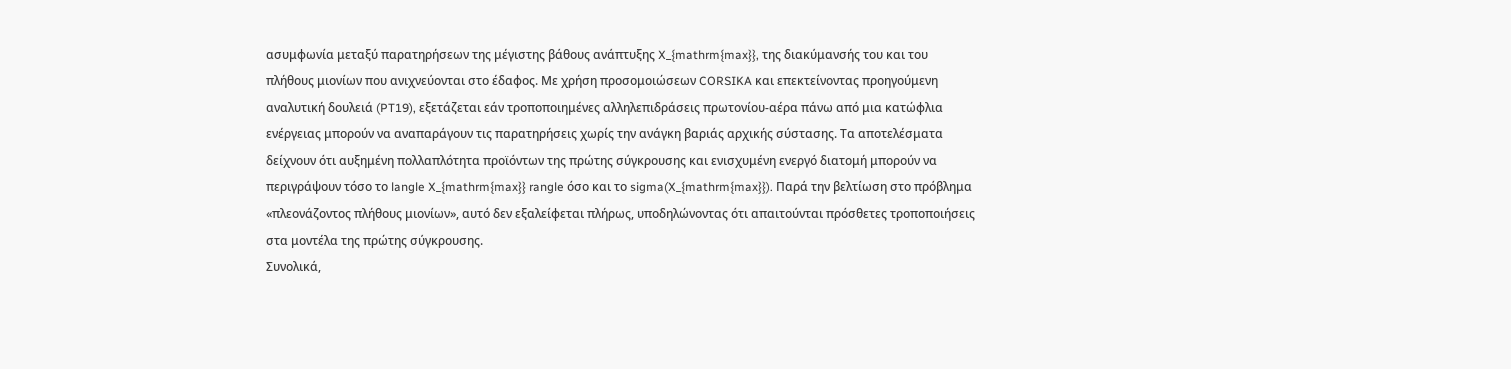ασυμφωνία μεταξύ παρατηρήσεων της μέγιστης βάθους ανάπτυξης X_{mathrm{max}}, της διακύμανσής του και του πλήθους μιονίων που ανιχνεύονται στο έδαφος. Με χρήση προσομοιώσεων CORSIKA και επεκτείνοντας προηγούμενη αναλυτική δουλειά (PT19), εξετάζεται εάν τροποποιημένες αλληλεπιδράσεις πρωτονίου-αέρα πάνω από μια κατώφλια ενέργειας μπορούν να αναπαράγουν τις παρατηρήσεις χωρίς την ανάγκη βαριάς αρχικής σύστασης. Τα αποτελέσματα δείχνουν ότι αυξημένη πολλαπλότητα προϊόντων της πρώτης σύγκρουσης και ενισχυμένη ενεργό διατομή μπορούν να περιγράψουν τόσο το langle X_{mathrm{max}} rangle όσο και το sigma(X_{mathrm{max}}). Παρά την βελτίωση στο πρόβλημα «πλεονάζοντος πλήθους μιονίων», αυτό δεν εξαλείφεται πλήρως, υποδηλώνοντας ότι απαιτούνται πρόσθετες τροποποιήσεις στα μοντέλα της πρώτης σύγκρουσης.
Συνολικά,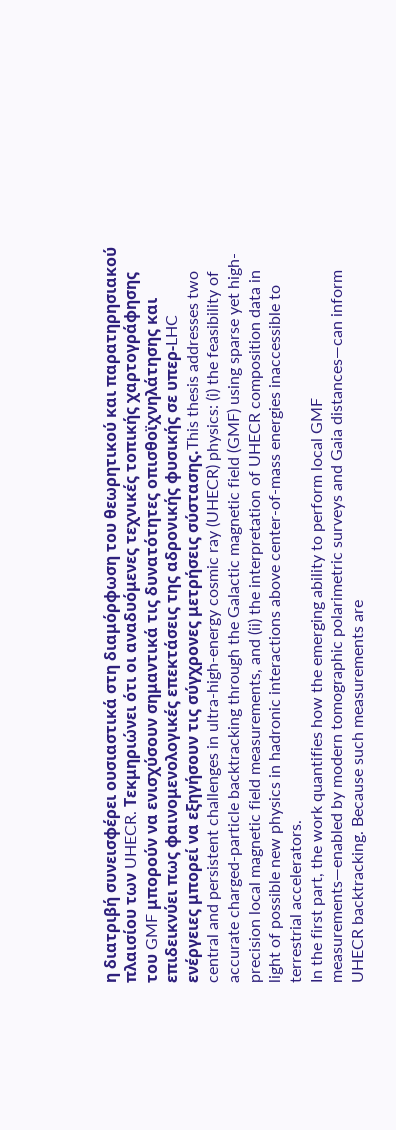η διατριβή συνεισφέρει ουσιαστικά στη διαμόρφωση του θεωρητικού και παρατηρησιακού πλαισίου των UHECR. Τεκμηριώνει ότι οι αναδυόμενες τεχνικές τοπικής χαρτογράφησης του GMF μπορούν να ενισχύσουν σημαντικά τις δυνατότητες οπισθοϊχνηλάτησης και επιδεικνύει πως φαινομενολογικές επεκτάσεις της αδρονικής φυσικής σε υπερ-LHC ενέργειες μπορεί να εξηγήσουν τις σύγχρονες μετρήσεις σύστασης.This thesis addresses two central and persistent challenges in ultra-high-energy cosmic ray (UHECR) physics: (i) the feasibility of accurate charged-particle backtracking through the Galactic magnetic field (GMF) using sparse yet high-precision local magnetic field measurements, and (ii) the interpretation of UHECR composition data in light of possible new physics in hadronic interactions above center-of-mass energies inaccessible to terrestrial accelerators.
In the first part, the work quantifies how the emerging ability to perform local GMF measurements—enabled by modern tomographic polarimetric surveys and Gaia distances—can inform UHECR backtracking. Because such measurements are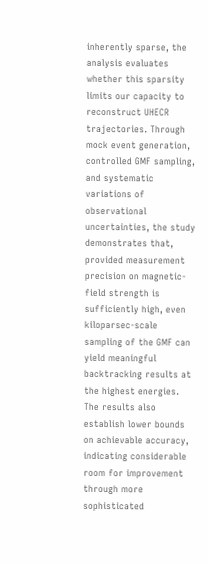inherently sparse, the analysis evaluates whether this sparsity limits our capacity to reconstruct UHECR trajectories. Through mock event generation, controlled GMF sampling, and systematic variations of observational uncertainties, the study demonstrates that, provided measurement precision on magnetic-field strength is sufficiently high, even kiloparsec-scale sampling of the GMF can yield meaningful backtracking results at the highest energies. The results also establish lower bounds on achievable accuracy, indicating considerable room for improvement through more sophisticated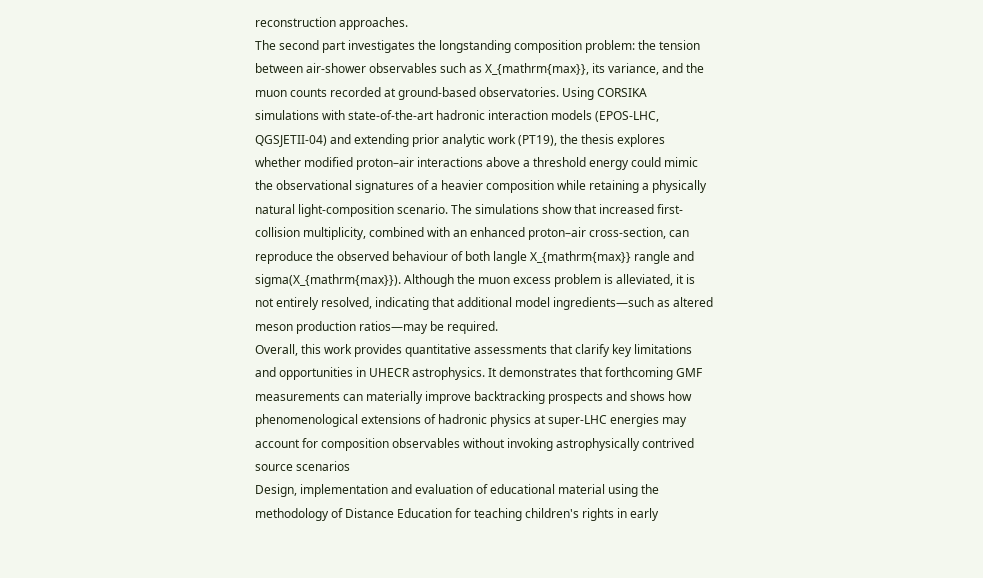reconstruction approaches.
The second part investigates the longstanding composition problem: the tension between air-shower observables such as X_{mathrm{max}}, its variance, and the muon counts recorded at ground-based observatories. Using CORSIKA simulations with state-of-the-art hadronic interaction models (EPOS-LHC, QGSJETII-04) and extending prior analytic work (PT19), the thesis explores whether modified proton–air interactions above a threshold energy could mimic the observational signatures of a heavier composition while retaining a physically natural light-composition scenario. The simulations show that increased first-collision multiplicity, combined with an enhanced proton–air cross-section, can reproduce the observed behaviour of both langle X_{mathrm{max}} rangle and sigma(X_{mathrm{max}}). Although the muon excess problem is alleviated, it is not entirely resolved, indicating that additional model ingredients—such as altered meson production ratios—may be required.
Overall, this work provides quantitative assessments that clarify key limitations and opportunities in UHECR astrophysics. It demonstrates that forthcoming GMF measurements can materially improve backtracking prospects and shows how phenomenological extensions of hadronic physics at super-LHC energies may account for composition observables without invoking astrophysically contrived source scenarios
Design, implementation and evaluation of educational material using the methodology of Distance Education for teaching children's rights in early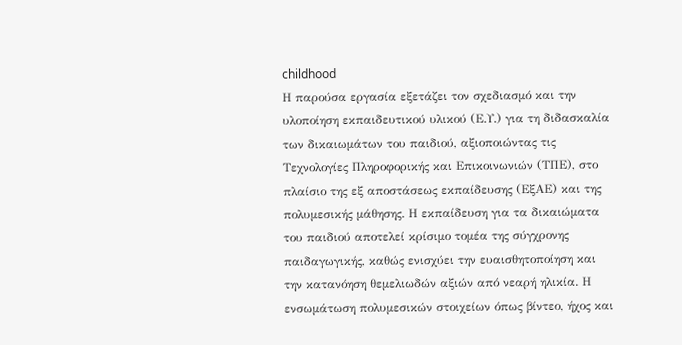childhood
Η παρούσα εργασία εξετάζει τον σχεδιασμό και την υλοποίηση εκπαιδευτικού υλικού (Ε.Υ.) για τη διδασκαλία των δικαιωμάτων του παιδιού, αξιοποιώντας τις Τεχνολογίες Πληροφορικής και Επικοινωνιών (ΤΠΕ), στο πλαίσιο της εξ αποστάσεως εκπαίδευσης (ΕξΑΕ) και της πολυμεσικής μάθησης. Η εκπαίδευση για τα δικαιώματα του παιδιού αποτελεί κρίσιμο τομέα της σύγχρονης παιδαγωγικής, καθώς ενισχύει την ευαισθητοποίηση και την κατανόηση θεμελιωδών αξιών από νεαρή ηλικία. Η ενσωμάτωση πολυμεσικών στοιχείων όπως βίντεο, ήχος και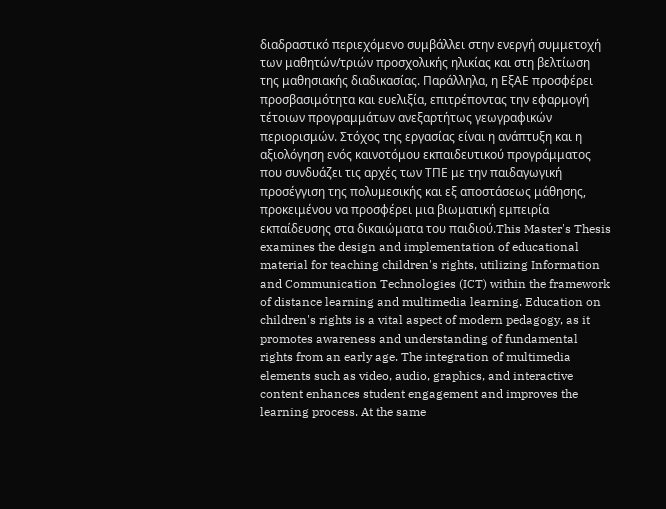διαδραστικό περιεχόμενο συμβάλλει στην ενεργή συμμετοχή των μαθητών/τριών προσχολικής ηλικίας και στη βελτίωση της μαθησιακής διαδικασίας. Παράλληλα, η ΕξΑΕ προσφέρει προσβασιμότητα και ευελιξία, επιτρέποντας την εφαρμογή τέτοιων προγραμμάτων ανεξαρτήτως γεωγραφικών περιορισμών. Στόχος της εργασίας είναι η ανάπτυξη και η αξιολόγηση ενός καινοτόμου εκπαιδευτικού προγράμματος που συνδυάζει τις αρχές των ΤΠΕ με την παιδαγωγική προσέγγιση της πολυμεσικής και εξ αποστάσεως μάθησης, προκειμένου να προσφέρει μια βιωματική εμπειρία εκπαίδευσης στα δικαιώματα του παιδιού.This Master's Thesis examines the design and implementation of educational material for teaching children's rights, utilizing Information and Communication Technologies (ICT) within the framework of distance learning and multimedia learning. Education on children's rights is a vital aspect of modern pedagogy, as it promotes awareness and understanding of fundamental rights from an early age. The integration of multimedia elements such as video, audio, graphics, and interactive content enhances student engagement and improves the learning process. At the same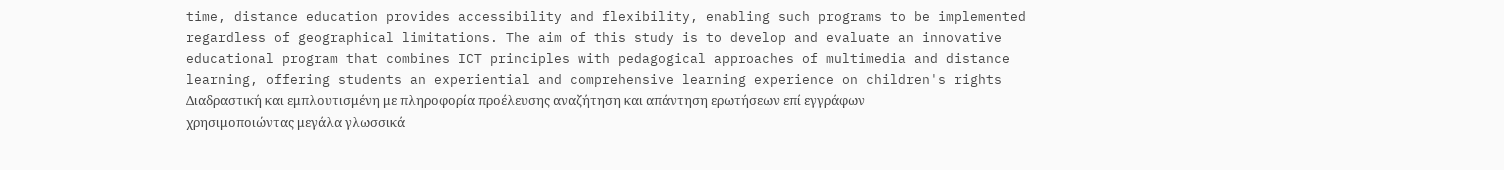time, distance education provides accessibility and flexibility, enabling such programs to be implemented regardless of geographical limitations. The aim of this study is to develop and evaluate an innovative educational program that combines ICT principles with pedagogical approaches of multimedia and distance learning, offering students an experiential and comprehensive learning experience on children's rights
Διαδραστική και εμπλουτισμένη με πληροφορία προέλευσης αναζήτηση και απάντηση ερωτήσεων επί εγγράφων χρησιμοποιώντας μεγάλα γλωσσικά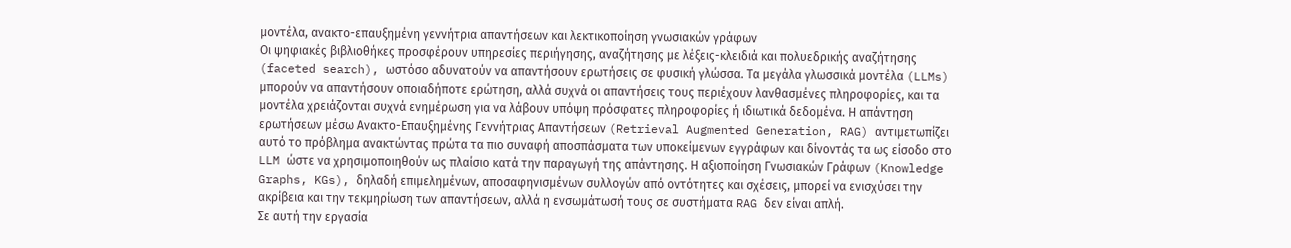μοντέλα, ανακτο-επαυξημένη γεννήτρια απαντήσεων και λεκτικοποίηση γνωσιακών γράφων
Οι ψηφιακές βιβλιοθήκες προσφέρουν υπηρεσίες περιήγησης, αναζήτησης με λέξεις-κλειδιά και πολυεδρικής αναζήτησης (faceted search), ωστόσο αδυνατούν να απαντήσουν ερωτήσεις σε φυσική γλώσσα. Τα μεγάλα γλωσσικά μοντέλα (LLMs) μπορούν να απαντήσουν οποιαδήποτε ερώτηση, αλλά συχνά οι απαντήσεις τους περιέχουν λανθασμένες πληροφορίες, και τα μοντέλα χρειάζονται συχνά ενημέρωση για να λάβουν υπόψη πρόσφατες πληροφορίες ή ιδιωτικά δεδομένα. Η απάντηση ερωτήσεων μέσω Ανακτο-Επαυξημένης Γεννήτριας Απαντήσεων (Retrieval Augmented Generation, RAG) αντιμετωπίζει αυτό το πρόβλημα ανακτώντας πρώτα τα πιο συναφή αποσπάσματα των υποκείμενων εγγράφων και δίνοντάς τα ως είσοδο στο LLM ώστε να χρησιμοποιηθούν ως πλαίσιο κατά την παραγωγή της απάντησης. Η αξιοποίηση Γνωσιακών Γράφων (Knowledge Graphs, KGs), δηλαδή επιμελημένων, αποσαφηνισμένων συλλογών από οντότητες και σχέσεις, μπορεί να ενισχύσει την ακρίβεια και την τεκμηρίωση των απαντήσεων, αλλά η ενσωμάτωσή τους σε συστήματα RAG δεν είναι απλή.
Σε αυτή την εργασία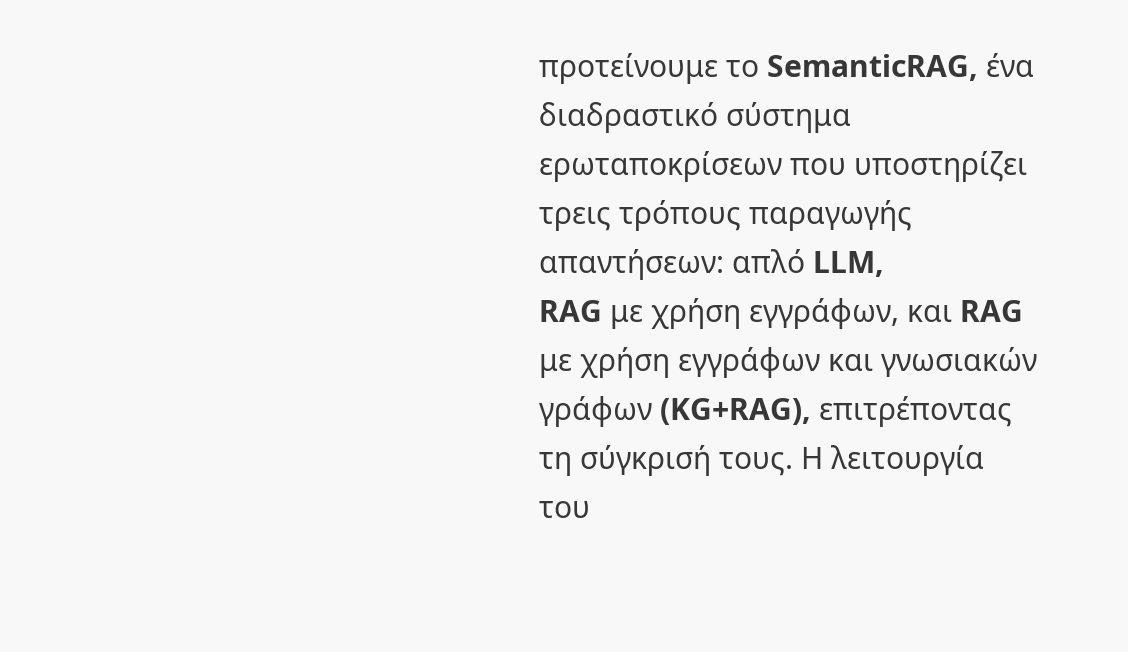προτείνουμε το SemanticRAG, ένα διαδραστικό σύστημα ερωταποκρίσεων που υποστηρίζει τρεις τρόπους παραγωγής απαντήσεων: απλό LLM,
RAG με χρήση εγγράφων, και RAG με χρήση εγγράφων και γνωσιακών γράφων (KG+RAG), επιτρέποντας τη σύγκρισή τους. Η λειτουργία του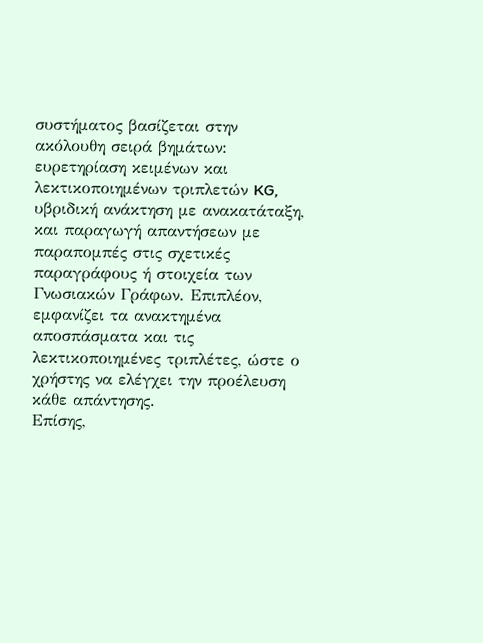συστήματος βασίζεται στην ακόλουθη σειρά βημάτων: ευρετηρίαση κειμένων και λεκτικοποιημένων τριπλετών KG, υβριδική ανάκτηση με ανακατάταξη, και παραγωγή απαντήσεων με παραπομπές στις σχετικές παραγράφους ή στοιχεία των Γνωσιακών Γράφων. Επιπλέον, εμφανίζει τα ανακτημένα αποσπάσματα και τις λεκτικοποιημένες τριπλέτες, ώστε ο χρήστης να ελέγχει την προέλευση κάθε απάντησης.
Επίσης,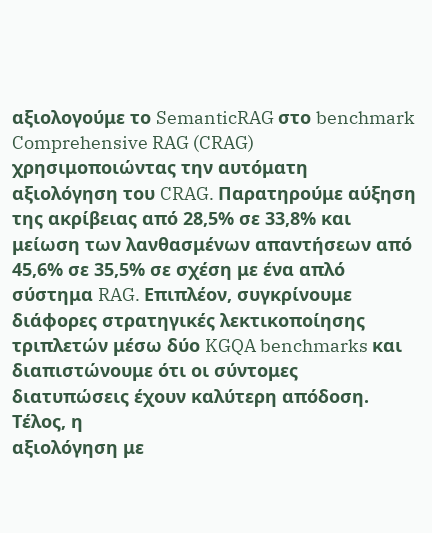αξιολογούμε το SemanticRAG στο benchmark Comprehensive RAG (CRAG) χρησιμοποιώντας την αυτόματη αξιολόγηση του CRAG. Παρατηρούμε αύξηση της ακρίβειας από 28,5% σε 33,8% και μείωση των λανθασμένων απαντήσεων από 45,6% σε 35,5% σε σχέση με ένα απλό σύστημα RAG. Επιπλέον, συγκρίνουμε διάφορες στρατηγικές λεκτικοποίησης τριπλετών μέσω δύο KGQA benchmarks και διαπιστώνουμε ότι οι σύντομες διατυπώσεις έχουν καλύτερη απόδοση. Τέλος, η
αξιολόγηση με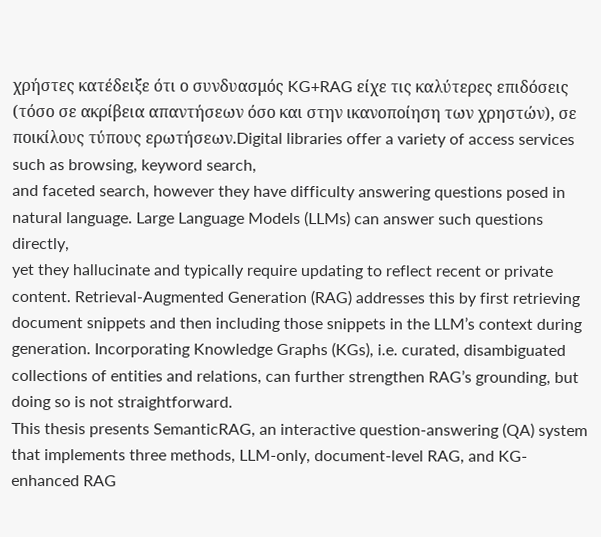χρήστες κατέδειξε ότι ο συνδυασμός KG+RAG είχε τις καλύτερες επιδόσεις (τόσο σε ακρίβεια απαντήσεων όσο και στην ικανοποίηση των χρηστών), σε
ποικίλους τύπους ερωτήσεων.Digital libraries offer a variety of access services such as browsing, keyword search,
and faceted search, however they have difficulty answering questions posed in natural language. Large Language Models (LLMs) can answer such questions directly,
yet they hallucinate and typically require updating to reflect recent or private content. Retrieval-Augmented Generation (RAG) addresses this by first retrieving
document snippets and then including those snippets in the LLM’s context during
generation. Incorporating Knowledge Graphs (KGs), i.e. curated, disambiguated
collections of entities and relations, can further strengthen RAG’s grounding, but
doing so is not straightforward.
This thesis presents SemanticRAG, an interactive question-answering (QA) system that implements three methods, LLM-only, document-level RAG, and KG-
enhanced RAG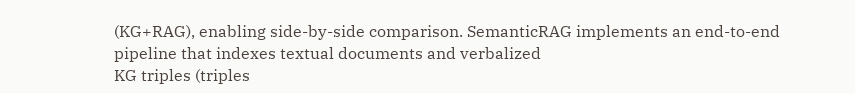(KG+RAG), enabling side-by-side comparison. SemanticRAG implements an end-to-end pipeline that indexes textual documents and verbalized
KG triples (triples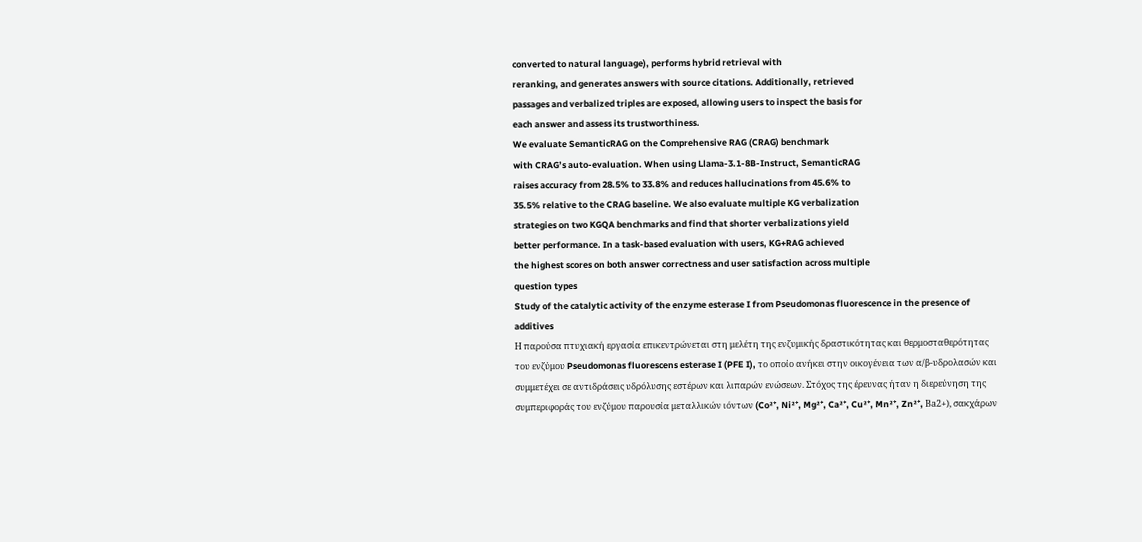converted to natural language), performs hybrid retrieval with
reranking, and generates answers with source citations. Additionally, retrieved
passages and verbalized triples are exposed, allowing users to inspect the basis for
each answer and assess its trustworthiness.
We evaluate SemanticRAG on the Comprehensive RAG (CRAG) benchmark
with CRAG’s auto-evaluation. When using Llama-3.1-8B-Instruct, SemanticRAG
raises accuracy from 28.5% to 33.8% and reduces hallucinations from 45.6% to
35.5% relative to the CRAG baseline. We also evaluate multiple KG verbalization
strategies on two KGQA benchmarks and find that shorter verbalizations yield
better performance. In a task-based evaluation with users, KG+RAG achieved
the highest scores on both answer correctness and user satisfaction across multiple
question types
Study of the catalytic activity of the enzyme esterase I from Pseudomonas fluorescence in the presence of additives
Η παρούσα πτυχιακή εργασία επικεντρώνεται στη μελέτη της ενζυμικής δραστικότητας και θερμοσταθερότητας του ενζύμου Pseudomonas fluorescens esterase I (PFE I), το οποίο ανήκει στην οικογένεια των α/β-υδρολασών και συμμετέχει σε αντιδράσεις υδρόλυσης εστέρων και λιπαρών ενώσεων. Στόχος της έρευνας ήταν η διερεύνηση της συμπεριφοράς του ενζύμου παρουσία μεταλλικών ιόντων (Co²⁺, Ni²⁺, Mg²⁺, Ca²⁺, Cu²⁺, Mn²⁺, Zn²⁺, Βa2+), σακχάρων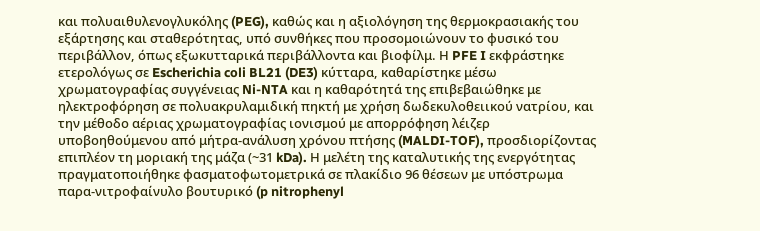και πολυαιθυλενογλυκόλης (PEG), καθώς και η αξιολόγηση της θερμοκρασιακής του εξάρτησης και σταθερότητας, υπό συνθήκες που προσομοιώνουν το φυσικό του περιβάλλον, όπως εξωκυτταρικά περιβάλλοντα και βιοφίλμ. Η PFE I εκφράστηκε ετερολόγως σε Escherichia coli BL21 (DE3) κύτταρα, καθαρίστηκε μέσω χρωματογραφίας συγγένειας Ni-NTA και η καθαρότητά της επιβεβαιώθηκε με ηλεκτροφόρηση σε πολυακρυλαμιδική πηκτή με χρήση δωδεκυλοθειικού νατρίου, και την μέθοδο αέριας χρωματογραφίας ιονισμού με απορρόφηση λέιζερ υποβοηθούμενου από μήτρα-ανάλυση χρόνου πτήσης (MALDI-TOF), προσδιορίζοντας επιπλέον τη μοριακή της μάζα (~31 kDa). Η μελέτη της καταλυτικής της ενεργότητας πραγματοποιήθηκε φασματοφωτομετρικά σε πλακίδιο 96 θέσεων με υπόστρωμα παρα-νιτροφαίνυλο βουτυρικό (p nitrophenyl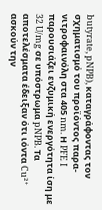butyrate, pNPB), καταγράφοντας τον σχηματισμό του προϊόντος παρα-νιτροφαινόλη στα 405 nm. Η PFE I παρουσιάζει ενζυμική ενεργότητα ίση με 32 U/mg σε υπόστρωμα pNPB. Τα αποτελέσματα έδειξαν ότι ιόντα Cu²⁺ ασκούν την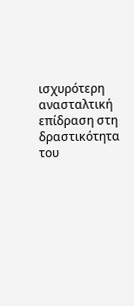ισχυρότερη ανασταλτική επίδραση στη δραστικότητα του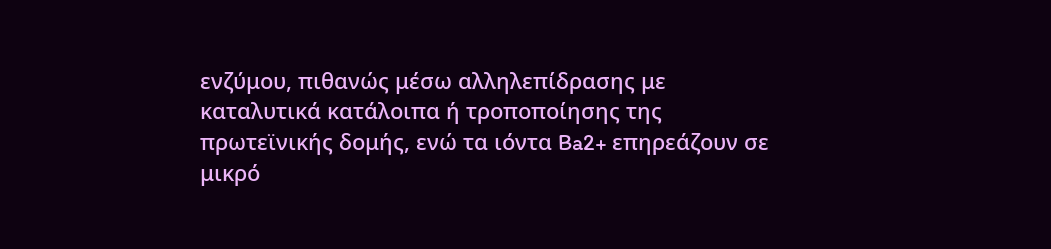ενζύμου, πιθανώς μέσω αλληλεπίδρασης με καταλυτικά κατάλοιπα ή τροποποίησης της πρωτεϊνικής δομής, ενώ τα ιόντα Ba2+ επηρεάζουν σε μικρό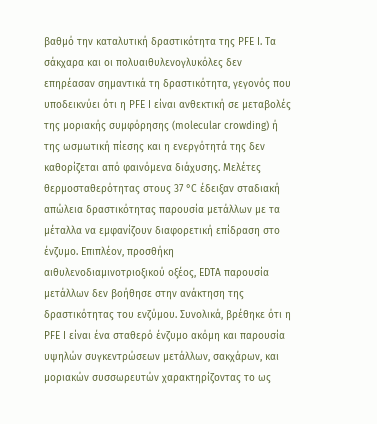βαθμό την καταλυτική δραστικότητα της PFE I. Τα σάκχαρα και οι πολυαιθυλενογλυκόλες δεν επηρέασαν σημαντικά τη δραστικότητα, γεγονός που υποδεικνύει ότι η PFE I είναι ανθεκτική σε μεταβολές της μοριακής συμφόρησης (molecular crowding) ή της ωσμωτική πίεσης και η ενεργότητά της δεν καθορίζεται από φαινόμενα διάχυσης. Μελέτες θερμοσταθερότητας στους 37 °C έδειξαν σταδιακή απώλεια δραστικότητας παρουσία μετάλλων με τα μέταλλα να εμφανίζουν διαφορετική επίδραση στο ένζυμο. Επιπλέον, προσθήκη αιθυλενοδιαμινοτριοξικού οξέος, EDTA παρουσία μετάλλων δεν βοήθησε στην ανάκτηση της δραστικότητας του ενζύμου. Συνολικά, βρέθηκε ότι η PFE I είναι ένα σταθερό ένζυμο ακόμη και παρουσία υψηλών συγκεντρώσεων μετάλλων, σακχάρων, και μοριακών συσσωρευτών χαρακτηρίζοντας το ως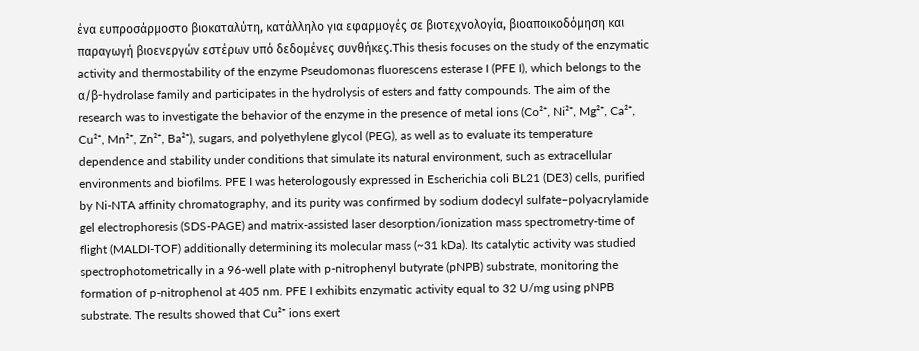ένα ευπροσάρμοστο βιοκαταλύτη, κατάλληλο για εφαρμογές σε βιοτεχνολογία, βιοαποικοδόμηση και παραγωγή βιοενεργών εστέρων υπό δεδομένες συνθήκες.This thesis focuses on the study of the enzymatic activity and thermostability of the enzyme Pseudomonas fluorescens esterase I (PFE I), which belongs to the α/β-hydrolase family and participates in the hydrolysis of esters and fatty compounds. The aim of the research was to investigate the behavior of the enzyme in the presence of metal ions (Co²⁺, Ni²⁺, Mg²⁺, Ca²⁺, Cu²⁺, Mn²⁺, Zn²⁺, Ba²⁺), sugars, and polyethylene glycol (PEG), as well as to evaluate its temperature dependence and stability under conditions that simulate its natural environment, such as extracellular environments and biofilms. PFE I was heterologously expressed in Escherichia coli BL21 (DE3) cells, purified by Ni-NTA affinity chromatography, and its purity was confirmed by sodium dodecyl sulfate–polyacrylamide gel electrophoresis (SDS-PAGE) and matrix-assisted laser desorption/ionization mass spectrometry-time of flight (MALDI-TOF) additionally determining its molecular mass (~31 kDa). Its catalytic activity was studied spectrophotometrically in a 96-well plate with p-nitrophenyl butyrate (pNPB) substrate, monitoring the formation of p-nitrophenol at 405 nm. PFE I exhibits enzymatic activity equal to 32 U/mg using pNPB substrate. The results showed that Cu²⁺ ions exert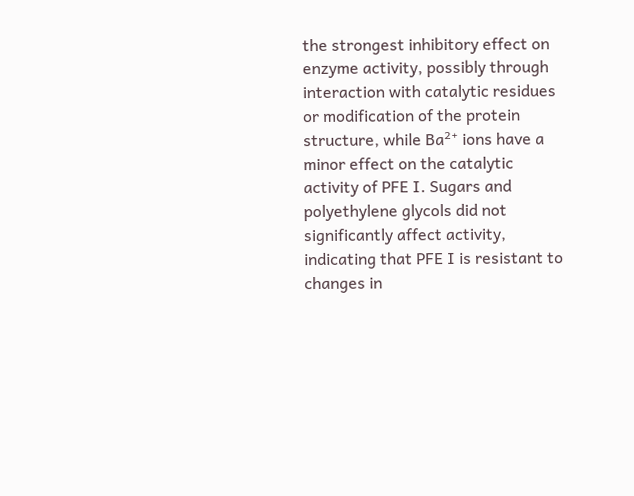the strongest inhibitory effect on enzyme activity, possibly through interaction with catalytic residues or modification of the protein structure, while Ba²⁺ ions have a minor effect on the catalytic activity of PFE I. Sugars and polyethylene glycols did not significantly affect activity, indicating that PFE I is resistant to changes in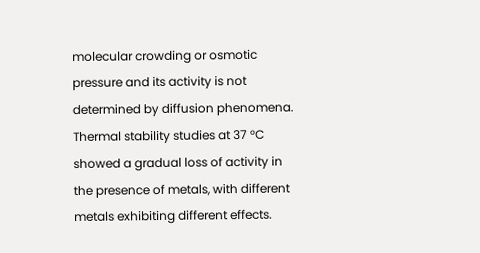molecular crowding or osmotic pressure and its activity is not determined by diffusion phenomena. Thermal stability studies at 37 °C showed a gradual loss of activity in the presence of metals, with different metals exhibiting different effects.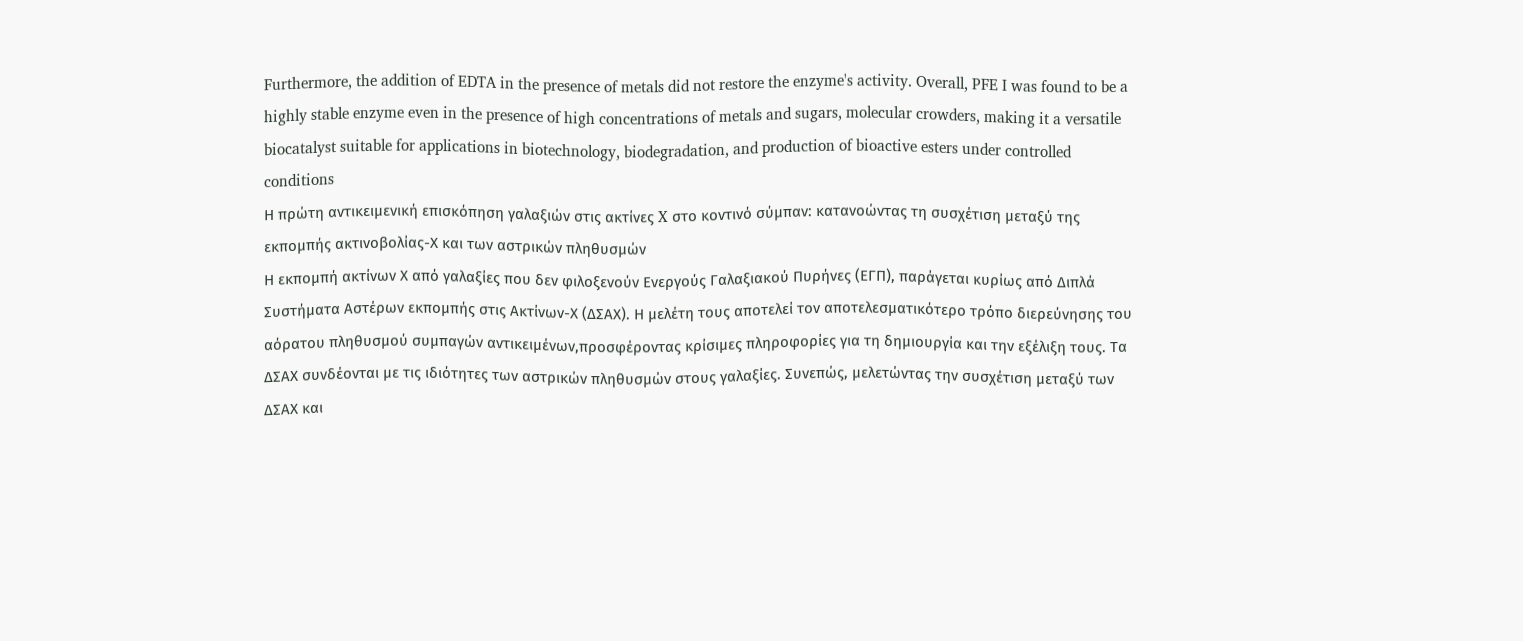Furthermore, the addition of EDTA in the presence of metals did not restore the enzyme's activity. Overall, PFE I was found to be a highly stable enzyme even in the presence of high concentrations of metals and sugars, molecular crowders, making it a versatile biocatalyst suitable for applications in biotechnology, biodegradation, and production of bioactive esters under controlled conditions
Η πρώτη αντικειμενική επισκόπηση γαλαξιών στις ακτίνες X στο κοντινό σύμπαν: κατανοώντας τη συσχέτιση μεταξύ της εκπομπής ακτινοβολίας-Χ και των αστρικών πληθυσμών
Η εκπομπή ακτίνων Χ από γαλαξίες που δεν φιλοξενούν Ενεργούς Γαλαξιακού Πυρήνες (ΕΓΠ), παράγεται κυρίως από Διπλά Συστήματα Αστέρων εκπομπής στις Ακτίνων-Χ (ΔΣΑΧ). Η μελέτη τους αποτελεί τον αποτελεσματικότερο τρόπο διερεύνησης του αόρατου πληθυσμού συμπαγών αντικειμένων,προσφέροντας κρίσιμες πληροφορίες για τη δημιουργία και την εξέλιξη τους. Τα ΔΣΑΧ συνδέονται με τις ιδιότητες των αστρικών πληθυσμών στους γαλαξίες. Συνεπώς, μελετώντας την συσχέτιση μεταξύ των ΔΣΑΧ και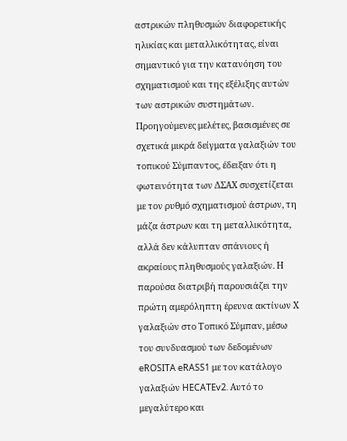αστρικών πληθυσμών διαφορετικής ηλικίας και μεταλλικότητας, είναι σημαντικό για την κατανόηση του σχηματισμού και της εξέλιξης αυτών των αστρικών συστημάτων. Προηγούμενες μελέτες, βασισμένες σε σχετικά μικρά δείγματα γαλαξιών του τοπικού Σύμπαντος, έδειξαν ότι η φωτεινότητα των ΔΣΑΧ συσχετίζεται με τον ρυθμό σχηματισμού άστρων, τη μάζα άστρων και τη μεταλλικότητα, αλλά δεν κάλυπταν σπάνιους ή ακραίους πληθυσμούς γαλαξιών. Η παρούσα διατριβή παρουσιάζει την πρώτη αμερόληπτη έρευνα ακτίνων Χ γαλαξιών στο Τοπικό Σύμπαν, μέσω του συνδυασμού των δεδομένων eROSITA eRASS1 με τον κατάλογο γαλαξιών HECATEv2. Αυτό το μεγαλύτερο και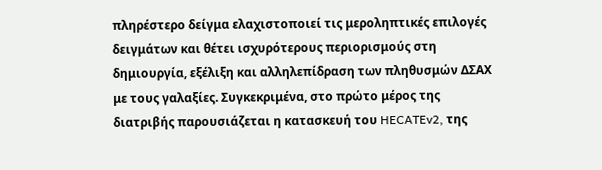πληρέστερο δείγμα ελαχιστοποιεί τις μεροληπτικές επιλογές δειγμάτων και θέτει ισχυρότερους περιορισμούς στη δημιουργία, εξέλιξη και αλληλεπίδραση των πληθυσμών ΔΣΑΧ με τους γαλαξίες. Συγκεκριμένα, στο πρώτο μέρος της διατριβής παρουσιάζεται η κατασκευή του HECATEv2, της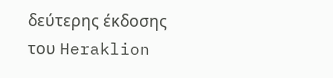δεύτερης έκδοσης του Heraklion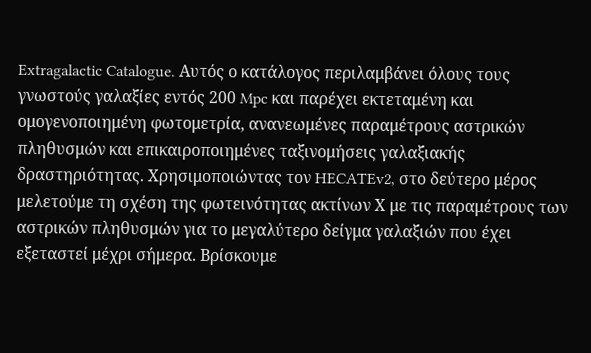Extragalactic Catalogue. Αυτός ο κατάλογος περιλαμβάνει όλους τους γνωστούς γαλαξίες εντός 200 Mpc και παρέχει εκτεταμένη και ομογενοποιημένη φωτομετρία, ανανεωμένες παραμέτρους αστρικών πληθυσμών και επικαιροποιημένες ταξινομήσεις γαλαξιακής δραστηριότητας. Χρησιμοποιώντας τον HECATEv2, στο δεύτερο μέρος μελετούμε τη σχέση της φωτεινότητας ακτίνων Χ με τις παραμέτρους των αστρικών πληθυσμών για το μεγαλύτερο δείγμα γαλαξιών που έχει εξεταστεί μέχρι σήμερα. Βρίσκουμε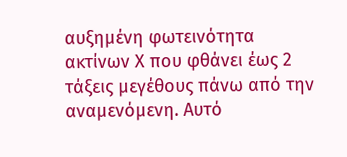αυξημένη φωτεινότητα ακτίνων Χ που φθάνει έως 2 τάξεις μεγέθους πάνω από την αναμενόμενη. Αυτό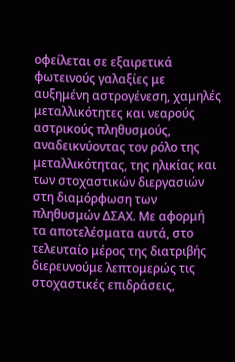οφείλεται σε εξαιρετικά φωτεινούς γαλαξίες με αυξημένη αστρογένεση, χαμηλές μεταλλικότητες και νεαρούς αστρικούς πληθυσμούς, αναδεικνύοντας τον ρόλο της μεταλλικότητας, της ηλικίας και των στοχαστικών διεργασιών στη διαμόρφωση των πληθυσμών ΔΣΑΧ. Με αφορμή τα αποτελέσματα αυτά, στο τελευταίο μέρος της διατριβής διερευνούμε λεπτομερώς τις στοχαστικές επιδράσεις,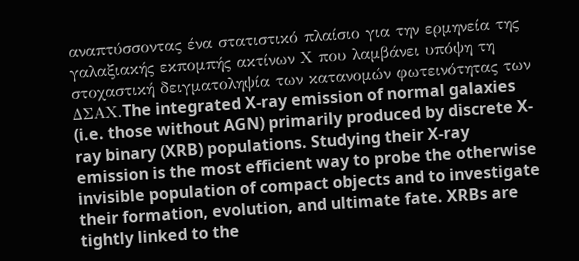αναπτύσσοντας ένα στατιστικό πλαίσιο για την ερμηνεία της γαλαξιακής εκπομπής ακτίνων Χ που λαμβάνει υπόψη τη στοχαστική δειγματοληψία των κατανομών φωτεινότητας των ΔΣΑΧ.The integrated X-ray emission of normal galaxies (i.e. those without AGN) primarily produced by discrete X-ray binary (XRB) populations. Studying their X-ray emission is the most efficient way to probe the otherwise invisible population of compact objects and to investigate their formation, evolution, and ultimate fate. XRBs are tightly linked to the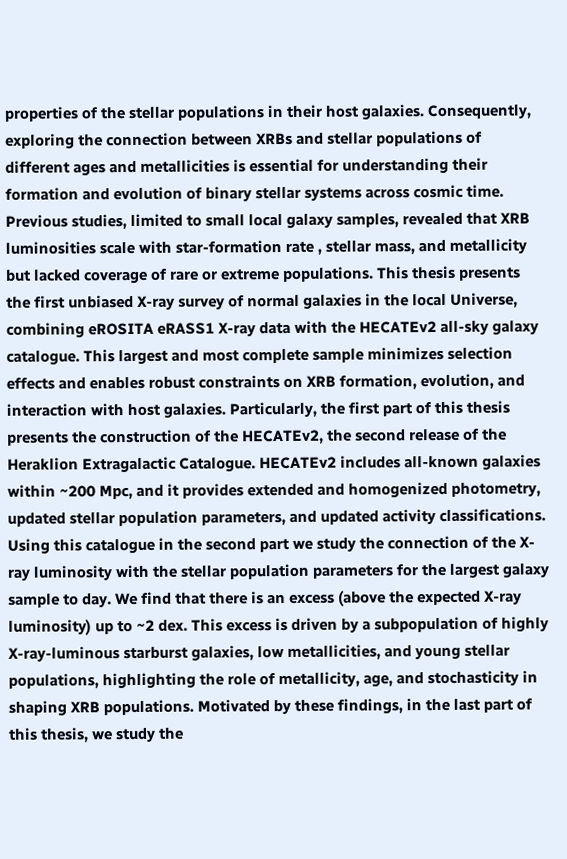properties of the stellar populations in their host galaxies. Consequently, exploring the connection between XRBs and stellar populations of different ages and metallicities is essential for understanding their formation and evolution of binary stellar systems across cosmic time. Previous studies, limited to small local galaxy samples, revealed that XRB luminosities scale with star-formation rate , stellar mass, and metallicity but lacked coverage of rare or extreme populations. This thesis presents the first unbiased X-ray survey of normal galaxies in the local Universe, combining eROSITA eRASS1 X-ray data with the HECATEv2 all-sky galaxy catalogue. This largest and most complete sample minimizes selection effects and enables robust constraints on XRB formation, evolution, and interaction with host galaxies. Particularly, the first part of this thesis presents the construction of the HECATEv2, the second release of the Heraklion Extragalactic Catalogue. HECATEv2 includes all-known galaxies within ~200 Mpc, and it provides extended and homogenized photometry, updated stellar population parameters, and updated activity classifications. Using this catalogue in the second part we study the connection of the X-ray luminosity with the stellar population parameters for the largest galaxy sample to day. We find that there is an excess (above the expected X-ray luminosity) up to ~2 dex. This excess is driven by a subpopulation of highly X-ray-luminous starburst galaxies, low metallicities, and young stellar populations, highlighting the role of metallicity, age, and stochasticity in shaping XRB populations. Motivated by these findings, in the last part of this thesis, we study the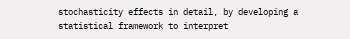stochasticity effects in detail, by developing a statistical framework to interpret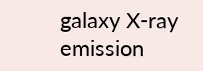galaxy X-ray emission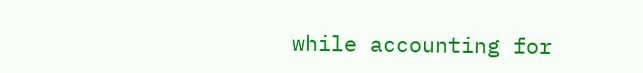while accounting for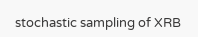stochastic sampling of XRB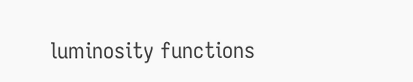luminosity functions